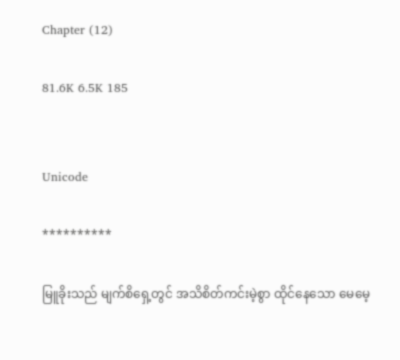Chapter (12)

81.6K 6.5K 185


Unicode

**********

မြူခိုးသည် မျက်စိရှေ့တွင် အသိစိတ်ကင်းမဲ့စွာ ထိုင်နေသော မေမေ့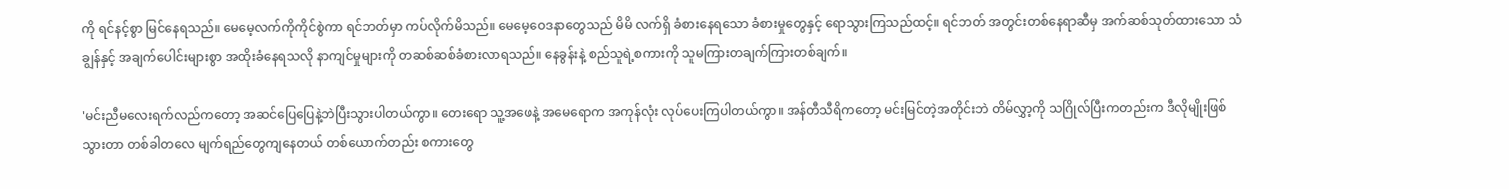ကို ရင်နင့်စွာ မြင်နေရသည်။ မေမေ့လက်ကိုကိုင်စွဲကာ ရင်ဘတ်မှာ ကပ်လိုက်မိသည်။ မေမေ့ဝေဒနာတွေသည် မိမိ လက်ရှိ ခံစားနေရသော ခံစားမှုတွေနှင့် ရောသွားကြသည်ထင့်။ ရင်ဘတ် အတွင်းတစ်နေရာဆီမှ အက်ဆစ်သုတ်ထားသော သံချွန်နှင့် အချက်ပေါင်းများစွာ အထိုးခံနေရသလို နာကျင်မှုများကို တဆစ်ဆစ်ခံစားလာရသည်။ နေခွန်းနဲ့ စည်သူရဲ့စကားကို သူမကြားတချက်ကြားတစ်ချက်။

'မင်းညီမလေးရက်လည်ကတော့ အဆင်ပြေပြေနဲ့ဘဲပြီးသွားပါတယ်ကွာ။ တေးရော သူ့အဖေနဲ့ အမေရောက အကုန်လုံး လုပ်ပေးကြပါတယ်ကွာ။ အန်တီသီရိကတော့ မင်းမြင်တဲ့အတိုင်းဘဲ တိမ်လွှာ့ကို သဂြိုလ်ပြီးကတည်းက ဒီလိုမျိုးဖြစ်သွားတာ တစ်ခါတလေ မျက်ရည်တွေကျနေတယ် တစ်ယောက်တည်း စကားတွေ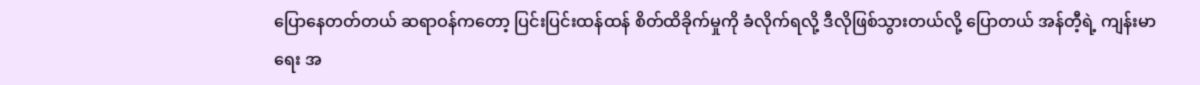ပြောနေတတ်တယ် ဆရာဝန်ကတော့ ပြင်းပြင်းထန်ထန် စိတ်ထိခိုက်မှုကို ခံလိုက်ရလို့ ဒီလိုဖြစ်သွားတယ်လို့ ပြောတယ် အန်တီ့ရဲ့ ကျန်းမာရေး အ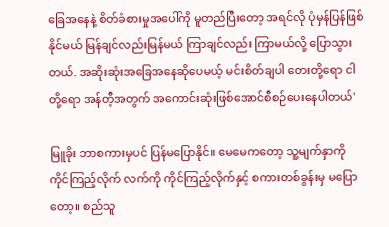ခြေအနေနဲ့ စိတ်ခံစားမှုအပေါ်ကို မူတည်ပြီးတော့ အရင်လို ပုံမှန်ပြန်ဖြစ်နိုင်မယ် မြန်ချင်လည်းမြန်မယ် ကြာချင်လည်း ကြာမယ်လို့ ပြောသွားတယ်. အဆိုးဆုံးအခြေအနေဆိုပေမယ့် မင်းစိတ်ချပါ တေးတို့ရော ငါတို့ရော အန်တီ့အတွက် အကောင်းဆုံးဖြစ်အောင်စီစဉ်ပေးနေပါတယ်'

မြူခိုး ဘာစကားမှပင် ပြန်မပြောနိုင်။ မေမေကတော့ သူ့မျက်နှာကို ကိုင်ကြည့်လိုက် လက်ကို ကိုင်ကြည့်လိုက်နှင့် စကားတစ်ခွန်းမှ မပြောတော့။ စည်သူ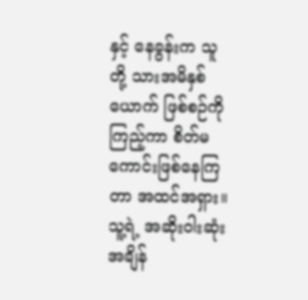နှင့် နေခွန်းက သူတို့ သားအမိနှစ်ယောက် ဖြစ်စဉ်ကို ကြည့်ကာ စိတ်မကောင်းဖြစ်နေကြတာ အထင်အရှား။ သူ့ရဲ့ အဆိုးဝါးဆုံးအချိန်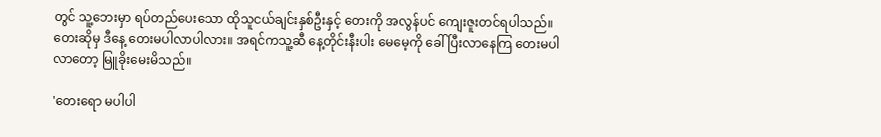တွင် သူ့ဘေးမှာ ရပ်တည်ပေးသော ထိုသူငယ်ချင်းနှစ်ဦးနှင့် တေးကို အလွန်ပင် ကျေးဇူးတင်ရပါသည်။ တေးဆိုမှ ဒီနေ့ တေးမပါလာပါလား။ အရင်ကသူ့ဆီ နေ့တိုင်းနီးပါး မေမေ့ကို ခေါ်ပြီးလာနေကြ တေးမပါလာတော့ မြူခိုးမေးမိသည်။

'တေးရော မပါပါ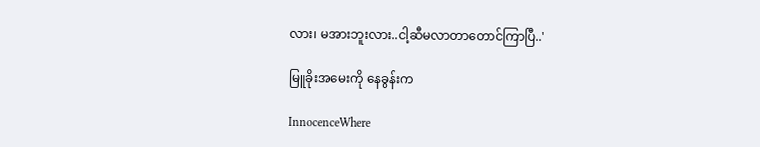လား၊ မအားဘူးလား..ငါ့ဆီမလာတာတောင်ကြာပြီ..'

မြူခိုးအမေးကို နေခွန်းက

InnocenceWhere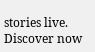stories live. Discover now